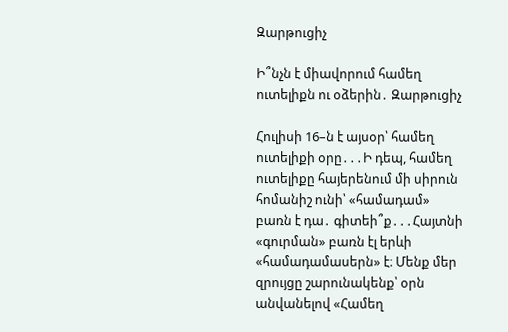Զարթուցիչ

Ի՞նչն է միավորում համեղ ուտելիքն ու օձերին․ Զարթուցիչ

Հուլիսի 16–ն է այսօր՝ համեղ ուտելիքի օրը․․․Ի դեպ, համեղ ուտելիքը հայերենում մի սիրուն հոմանիշ ունի՝ «համադամ» բառն է դա․ գիտեի՞ք․․․Հայտնի «գուրման» բառն էլ երևի «համադամասերն» է։ Մենք մեր զրույցը շարունակենք՝ օրն անվանելով «Համեղ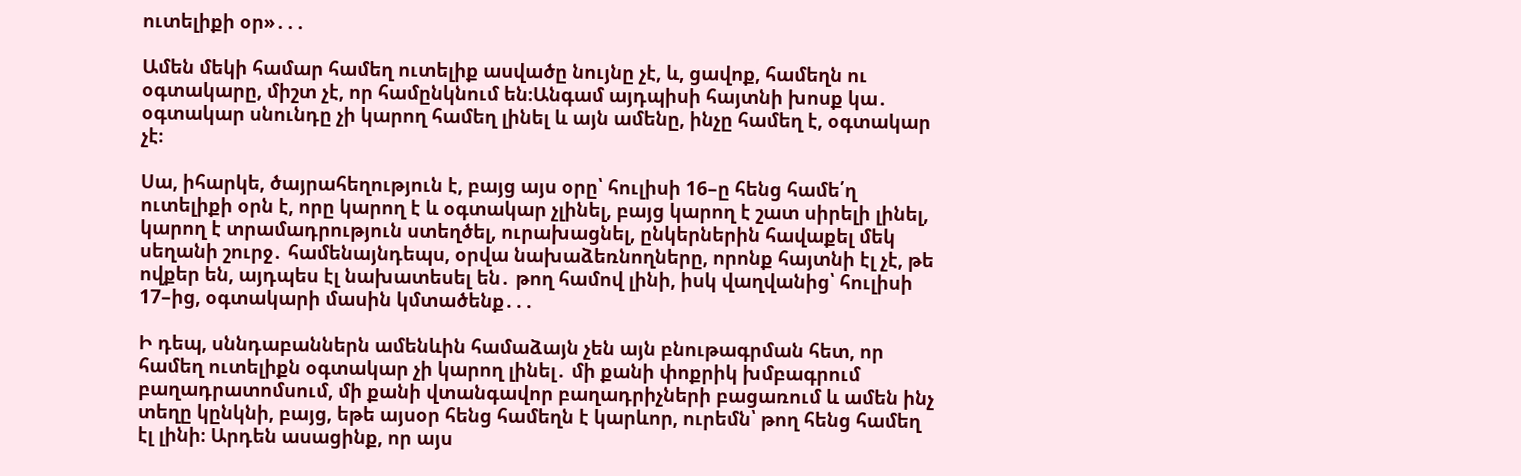ուտելիքի օր»․․․

Ամեն մեկի համար համեղ ուտելիք ասվածը նույնը չէ, և, ցավոք, համեղն ու օգտակարը, միշտ չէ, որ համընկնում են։Անգամ այդպիսի հայտնի խոսք կա․ օգտակար սնունդը չի կարող համեղ լինել և այն ամենը, ինչը համեղ է, օգտակար չէ։

Սա, իհարկե, ծայրահեղություն է, բայց այս օրը՝ հուլիսի 16–ը հենց համե՛ղ ուտելիքի օրն է, որը կարող է և օգտակար չլինել, բայց կարող է շատ սիրելի լինել, կարող է տրամադրություն ստեղծել, ուրախացնել, ընկերներին հավաքել մեկ սեղանի շուրջ․ համենայնդեպս, օրվա նախաձեռնողները, որոնք հայտնի էլ չէ, թե ովքեր են, այդպես էլ նախատեսել են․ թող համով լինի, իսկ վաղվանից՝ հուլիսի 17–ից, օգտակարի մասին կմտածենք․․․

Ի դեպ, սննդաբաններն ամենևին համաձայն չեն այն բնութագրման հետ, որ համեղ ուտելիքն օգտակար չի կարող լինել․ մի քանի փոքրիկ խմբագրում բաղադրատոմսում, մի քանի վտանգավոր բաղադրիչների բացառում և ամեն ինչ տեղը կընկնի, բայց, եթե այսօր հենց համեղն է կարևոր, ուրեմն՝ թող հենց համեղ էլ լինի։ Արդեն ասացինք, որ այս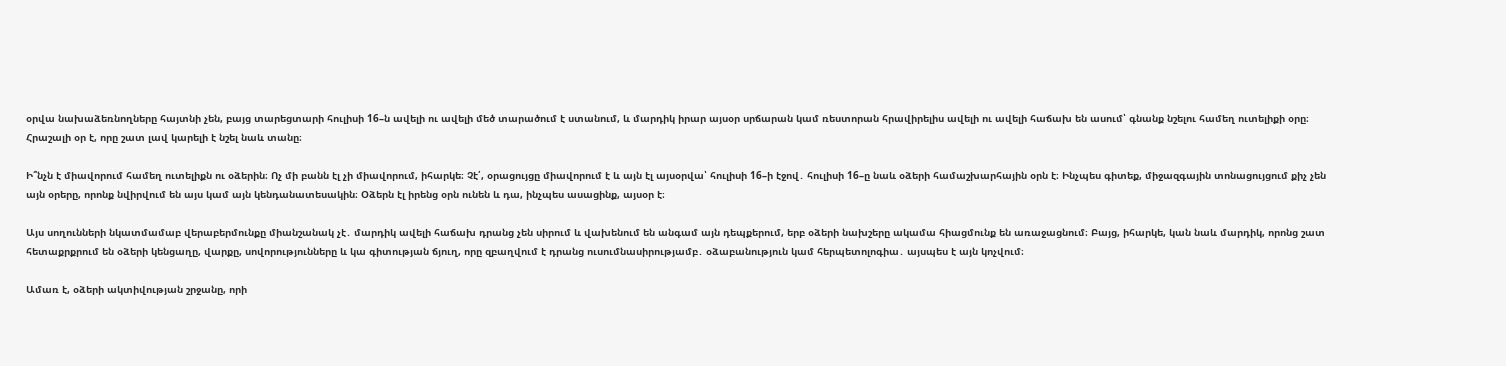օրվա նախաձեռնողները հայտնի չեն, բայց տարեցտարի հուլիսի 16–ն ավելի ու ավելի մեծ տարածում է ստանում, և մարդիկ իրար այսօր սրճարան կամ ռեստորան հրավիրելիս ավելի ու ավելի հաճախ են ասում՝ գնանք նշելու համեղ ուտելիքի օրը։ Հրաշալի օր է, որը շատ լավ կարելի է նշել նաև տանը։

Ի՞նչն է միավորում համեղ ուտելիքն ու օձերին։ Ոչ մի բանն էլ չի միավորում, իհարկե։ Չէ՛, օրացույցը միավորում է և այն էլ այսօրվա՝ հուլիսի 16–ի էջով․ հուլիսի 16–ը նաև օձերի համաշխարհային օրն է։ Ինչպես գիտեք, միջազգային տոնացույցում քիչ չեն այն օրերը, որոնք նվիրվում են այս կամ այն կենդանատեսակին։ Օձերն էլ իրենց օրն ունեն և դա, ինչպես ասացինք, այսօր է։

Այս սողունների նկատմամաբ վերաբերմունքը միանշանակ չէ․ մարդիկ ավելի հաճախ դրանց չեն սիրում և վախենում են անգամ այն դեպքերում, երբ օձերի նախշերը ակամա հիացմունք են առաջացնում։ Բայց, իհարկե, կան նաև մարդիկ, որոնց շատ հետաքրքրում են օձերի կենցաղը, վարքը, սովորությունները և կա գիտության ճյուղ, որը զբաղվում է դրանց ուսումնասիրությամբ․ օձաբանություն կամ հերպետոլոգիա․ այսպես է այն կոչվում։

Ամառ է, օձերի ակտիվության շրջանը, որի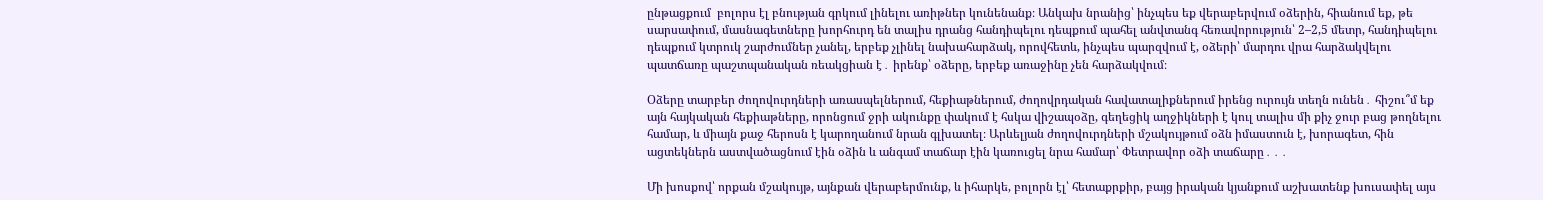ընթացքում  բոլորս էլ բնության գրկում լինելու առիթներ կունենանք։ Անկախ նրանից՝ ինչպես եք վերաբերվում օձերին, հիանում եք, թե սարսափում, մասնագետները խորհուրդ են տալիս դրանց հանդիպելու դեպքում պահել անվտանգ հեռավորություն՝ 2–2,5 մետր, հանդիպելու դեպքում կտրուկ շարժումներ չանել, երբեք չլինել նախահարձակ, որովհետև, ինչպես պարզվում է, օձերի՝ մարդու վրա հարձակվելու պատճառը պաշտպանական ռեակցիան է․ իրենք՝ օձերը, երբեք առաջինը չեն հարձակվում։

Օձերը տարբեր ժողովուրդների առասպելներում, հեքիաթներում, ժողովրդական հավատալիքներում իրենց ուրույն տեղն ունեն․ հիշու՞մ եք այն հայկական հեքիաթները, որոնցում ջրի ակունքը փակում է հսկա վիշապօձը, գեղեցիկ աղջիկների է կուլ տալիս մի քիչ ջուր բաց թողնելու համար, և միայն քաջ հերոսն է կարողանում նրան գլխատել։ Արևելյան ժողովուրդների մշակույթում օձն իմաստուն է, խորագետ, հին ացտեկներն աստվածացնում էին օձին և անգամ տաճար էին կառուցել նրա համար՝ Փետրավոր օձի տաճարը․․․

Մի խոսքով՝ որքան մշակույթ, այնքան վերաբերմունք, և իհարկե, բոլորն էլ՝ հետաքրքիր, բայց իրական կյանքում աշխատենք խուսափել այս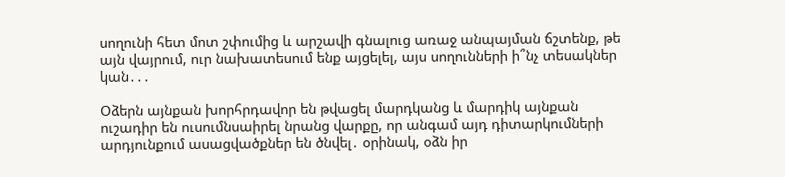սողունի հետ մոտ շփումից և արշավի գնալուց առաջ անպայման ճշտենք, թե այն վայրում, ուր նախատեսում ենք այցելել, այս սողունների ի՞նչ տեսակներ կան․․․

Օձերն այնքան խորհրդավոր են թվացել մարդկանց և մարդիկ այնքան ուշադիր են ուսումնսաիրել նրանց վարքը, որ անգամ այդ դիտարկումների արդյունքում ասացվածքներ են ծնվել․ օրինակ, օձն իր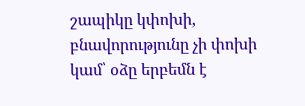շապիկը կփոխի, բնավորությունը չի փոխի կամ՝ օձը երբեմն է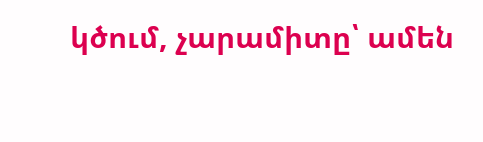կծում, չարամիտը՝ ամեն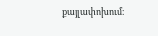քայլափոխում։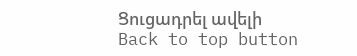Ցուցադրել ավելի
Back to top button